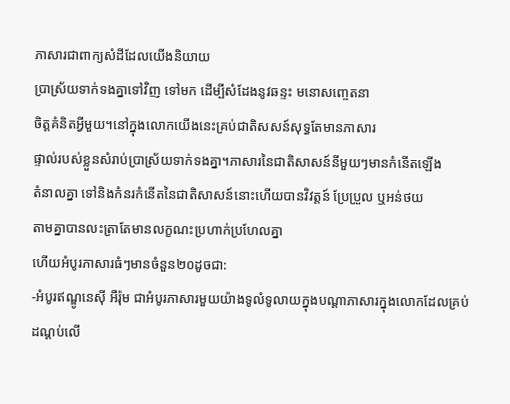ភាសារជាពាក្យសំដីដែលយើងនិយាយ
ប្រាស្រ័យទាក់ទងគ្នាទៅវិញ ទៅមក ដើម្បីសំដែងនូវឆន្ទះ មនោសញ្ចេតនា
ចិត្តគំនិតអ្វីមួយ។នៅក្នុងលោកយើងនេះគ្រប់ជាតិសសន៍សុទ្ធតែមានភាសារ
ផ្ទាល់របស់ខ្លួនសំរាប់ប្រាស្រ័យទាក់ទងគ្នា។ភាសារនៃជាតិសាសន៍នីមួយៗមានកំនើតឡើង
តំនាលគ្នា ទៅនិងកំនរកំនើតនៃជាតិសាសន៍នោះហើយបានវិវត្តន៍ ប្រែប្រួល ឬអន់ថយ
តាមគ្នាបានលះត្រាតែមានលក្ខណះប្រហាក់ប្រហែលគ្នា
ហើយអំបូរភាសារធំៗមានចំនួន២០ដូចជា:
-អំបូរឥណ្ឌូនេស៊ី អឺរ៉ុម ជាអំបូរភាសារមួយយ៉ាងទូលំទូលាយក្នុងបណ្តាភាសារក្នុងលោកដែលគ្រប់
ដណ្តប់លើ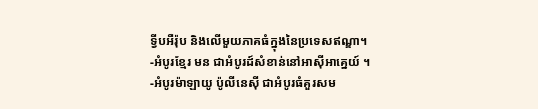ទ្វីបអឺរ៉ុប និងលើមួយភាគធំក្នុងនៃប្រទេសឥណ្ឌា។
-អំបូរខ្មែរ មន ជាអំបូរដ៍សំខាន់នៅអាស៊ីអាគ្នេយ៍ ។
-អំបូរម៉ាឡាយូ ប៉ូលីនេស៊ី ជាអំបូរធំគួរសម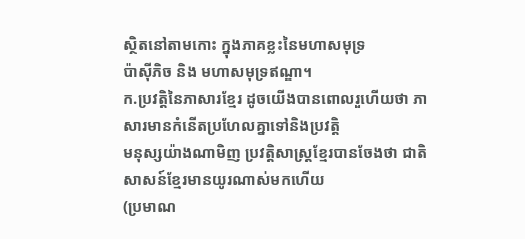ស្ថិតនៅតាមកោះ ក្នុងភាគខ្លះនៃមហាសមុទ្រ
ប៉ាស៊ីភិច និង មហាសមុទ្រឥណ្ឌា។
ក.ប្រវត្តិនៃភាសារខ្មែរ ដូចយើងបានពោលរួហើយថា ភាសារមានកំនើតប្រហែលគ្នាទៅនិងប្រវត្តិ
មនុស្សយ៉ាងណាមិញ ប្រវត្តិសាស្រ្តខ្មែរបានចែងថា ជាតិសាសន៍ខ្មែរមានយូរណាស់មកហើយ
(ប្រមាណ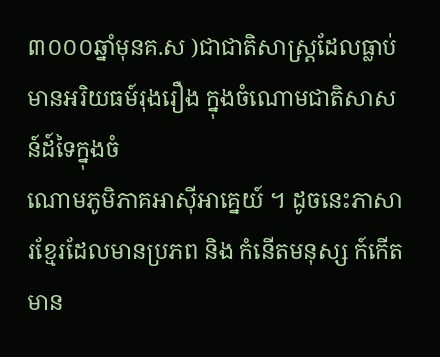៣០០០ឆ្នាំមុនគ.ស )ជាជាតិសាស្រ្តដែលធ្លាប់មានអរិយធម៍រុងរឿង ក្នុងចំណោមជាតិសាសន៍ដ៍ទៃក្នុងចំ
ណោមភូមិភាគអាស៊ីអាគ្នេយ៍ ។ ដូចនេះភាសារខ្មែរដែលមានប្រភព និង កំនើតមនុស្ស ក៍កើតមាន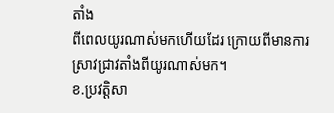តាំង
ពីពេលយូរណាស់មកហើយដែរ ក្រោយពីមានការស្រាវជ្រាវតាំងពីយូរណាស់មក។
ខ.ប្រវត្តិសា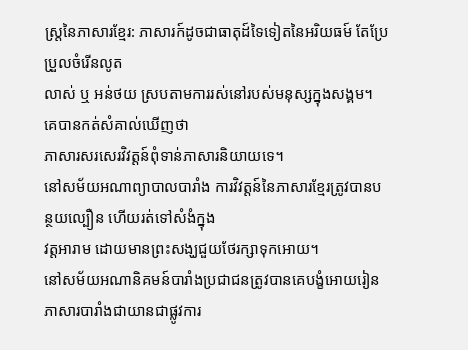ស្រ្តនៃភាសារខ្មែរ: ភាសារក៍ដូចជាធាតុដ៍ទៃទៀតនៃអរិយធម៍ តែប្រែប្រួលចំរើនលូត
លាស់ ឬ អន់ថយ ស្របតាមការរស់នៅរបស់មនុស្សក្នុងសង្គម។ គេបានកត់សំគាល់ឃើញថា
ភាសារសរសេរវិវត្តន៍ពុំទាន់ភាសារនិយាយទេ។
នៅសម័យអណាព្យាបាលបារាំង ការវិវត្តន៍នៃភាសារខ្មែរត្រូវបានបន្ថយល្បឿន ហើយរត់ទៅសំងំក្នុង
វត្តអារាម ដោយមានព្រះសង្ឃជួយថែរក្សាទុកអោយ។
នៅសម័យអណានិគមន៍បារាំងប្រជាជនត្រូវបានគេបង្ខំអោយរៀនភាសារបារាំងជាយានជាផ្លូវការ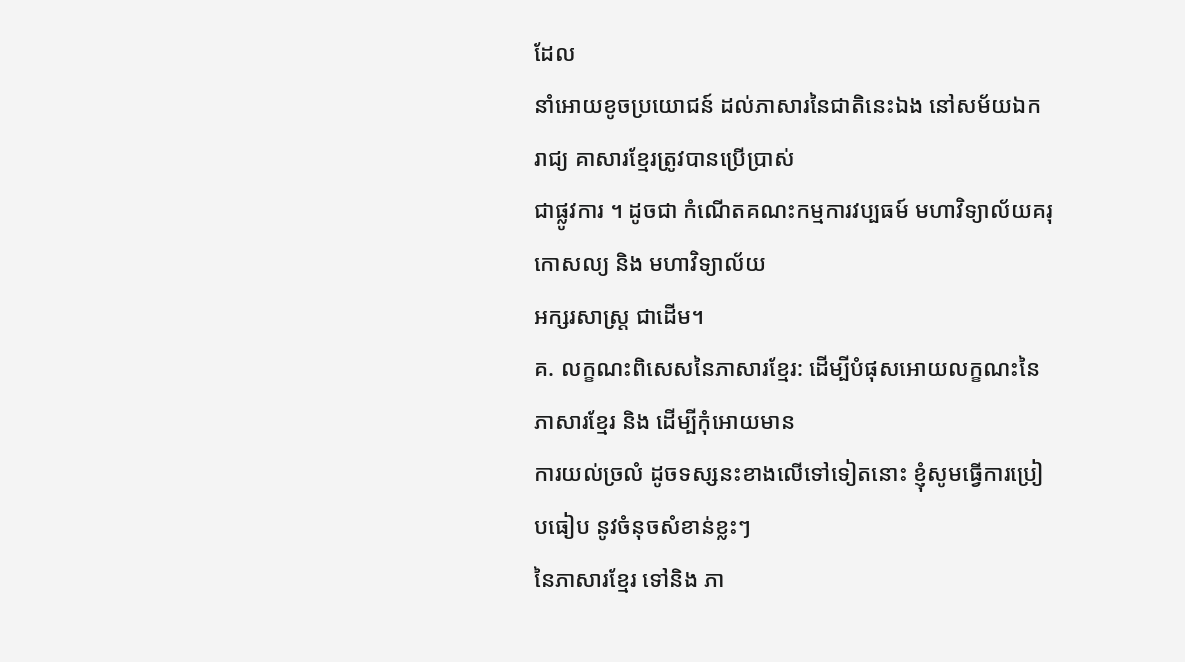ដែល
នាំអោយខូចប្រយោជន៍ ដល់ភាសារនៃជាតិនេះឯង នៅសម័យឯករាជ្យ គាសារខ្មែរត្រូវបានប្រើប្រាស់
ជាផ្លូវការ ។ ដូចជា កំណើតគណះកម្មការវប្បធម៍ មហាវិទ្យាល័យគរុកោសល្យ និង មហាវិទ្យាល័យ
អក្សរសាស្រ្ត ជាដើម។
គ. លក្ខណះពិសេសនៃភាសារខ្មែរ: ដើម្បីបំផុសអោយលក្ខណះនៃភាសារខ្មែរ និង ដើម្បីកុំអោយមាន
ការយល់ច្រលំ ដូចទស្សនះខាងលើទៅទៀតនោះ ខ្ញុំសូមធ្វើការប្រៀបធៀប នូវចំនុចសំខាន់ខ្លះៗ
នៃភាសារខ្មែរ ទៅនិង ភា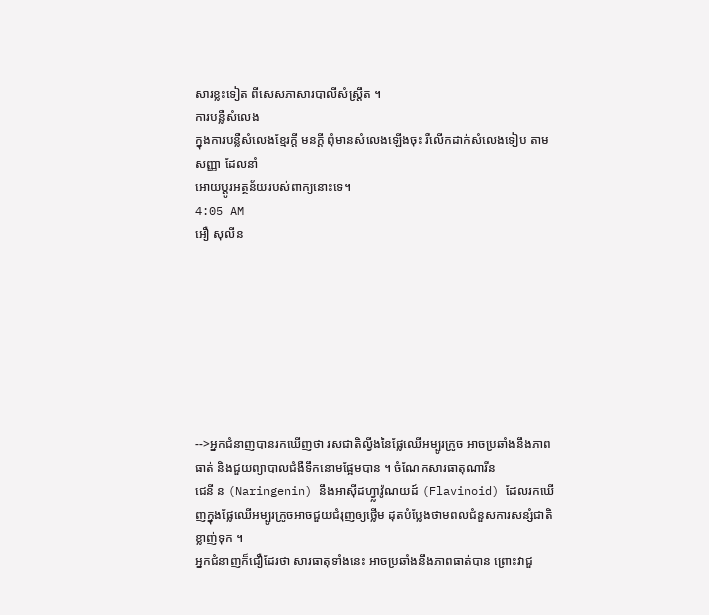សារខ្លះទៀត ពីសេសភាសារបាលីសំស្រ្តឹត ។
ការបន្លឺសំលេង
ក្នុងការបន្លឺសំលេងខ្មែរក្តី មនក្តី ពុំមានសំលេងឡើងចុះ រឺលើកដាក់សំលេងទៀប តាមសញ្ញា ដែលនាំ
អោយប្តូរអត្ថន័យរបស់ពាក្យនោះទេ។
4:05 AM
អឿ សុលីន








-->អ្នកជំនាញបានរកឃើញថា រសជាតិល្វីងនៃផ្លែឈើអម្បូរក្រូច អាចប្រឆាំងនឹងភាពធាត់ និងជួយព្យាបាលជំងឺទឹកនោមផ្អែមបាន ។ ចំណែកសារធាតុណារីន
ជេនី ន (Naringenin) នឹងអាស៊ីដហ្វ្លាវ៉ូណយដ៍ (Flavinoid) ដែលរកឃើញក្នុងផ្លែឈើអម្បូរក្រូចអាចជួយជំរុញឲ្យថ្លើម ដុតបំប្លែងថាមពលជំនួសការសន្សំជាតិខ្លាញ់ទុក ។
អ្នកជំនាញក៏ជឿដែរថា សារធាតុទាំងនេះ អាចប្រឆាំងនឹងភាពធាត់បាន ព្រោះវាជួ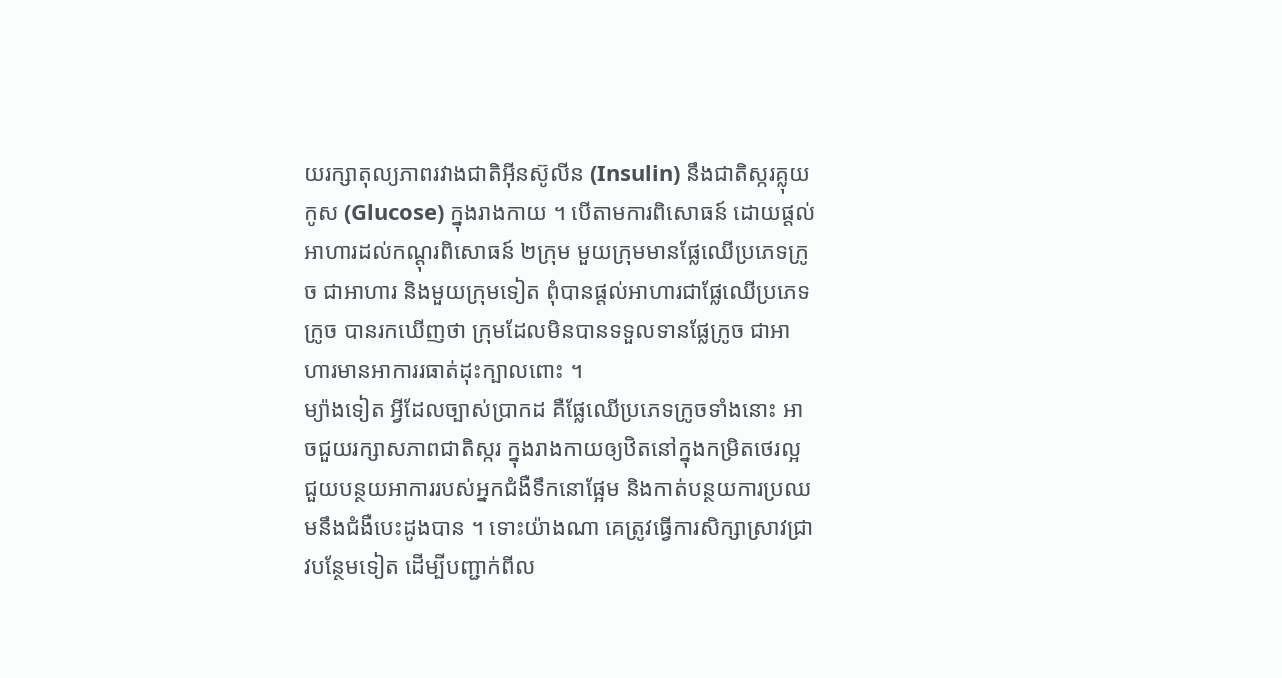យរក្សាតុល្យភាពរវាងជាតិអ៊ីនស៊ូលីន (Insulin) នឹងជាតិស្ករគ្លុយកូស (Glucose) ក្នុងរាងកាយ ។ បើតាមការពិសោធន៍ ដោយផ្តល់អាហារដល់កណ្តុរពិសោធន៍ ២ក្រុម មួយក្រុមមានផ្លែឈើប្រភេទក្រូច ជាអាហារ និងមួយក្រុមទៀត ពុំបានផ្តល់អាហារជាផ្លែឈើប្រភេទក្រូច បានរកឃើញថា ក្រុមដែលមិនបានទទួលទានផ្លែក្រូច ជាអាហារមានអាការរធាត់ដុះក្បាលពោះ ។
ម្យ៉ាងទៀត អ្វីដែលច្បាស់ប្រាកដ គឺផ្លែឈើប្រភេទក្រូចទាំងនោះ អាចជួយរក្សាសភាពជាតិស្ករ ក្នុងរាងកាយឲ្យឋិតនៅក្នុងកម្រិតថេរល្អ ជួយបន្ថយអាការរបស់អ្នកជំងឺទឹកនោផ្អែម និងកាត់បន្ថយការប្រឈមនឹងជំងឺបេះដូងបាន ។ ទោះយ៉ាងណា គេត្រូវធ្វើការសិក្សាស្រាវជ្រាវបន្ថែមទៀត ដើម្បីបញ្ជាក់ពីល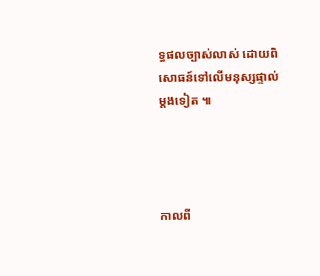ទ្ធផលច្បាស់លាស់ ដោយពិសោធន៍ទៅលើមនុស្សផ្ទាល់ម្តងទៀត ៕




កាលពី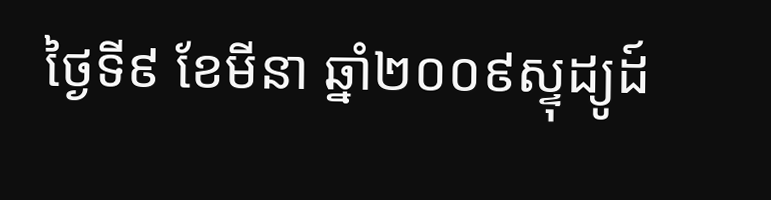ថ្ងៃទី៩ ខែមីនា ឆ្នាំ២០០៩ស្ទុដ្យូដ៍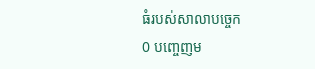ធំរបស់សាលាបច្ចេក
0 បញ្ចេញម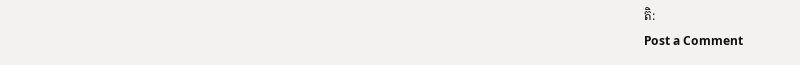តិ:
Post a Comment